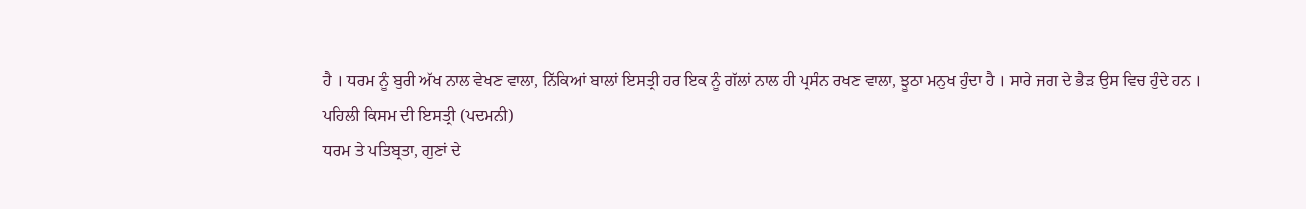ਹੈ । ਧਰਮ ਨੂੰ ਬੁਰੀ ਅੱਖ ਨਾਲ ਵੇਖਣ ਵਾਲਾ, ਨਿੱਕਿਆਂ ਬਾਲਾਂ ਇਸਤ੍ਰੀ ਹਰ ਇਕ ਨੂੰ ਗੱਲਾਂ ਨਾਲ ਹੀ ਪ੍ਰਸੰਨ ਰਖਣ ਵਾਲਾ, ਝੂਠਾ ਮਨੁਖ ਹੁੰਦਾ ਹੈ । ਸਾਰੇ ਜਗ ਦੇ ਭੈੜ ਉਸ ਵਿਚ ਹੁੰਦੇ ਹਨ ।
ਪਹਿਲੀ ਕਿਸਮ ਦੀ ਇਸਤ੍ਰੀ (ਪਦਮਨੀ)
ਧਰਮ ਤੇ ਪਤਿਬ੍ਰਤਾ, ਗੁਣਾਂ ਦੇ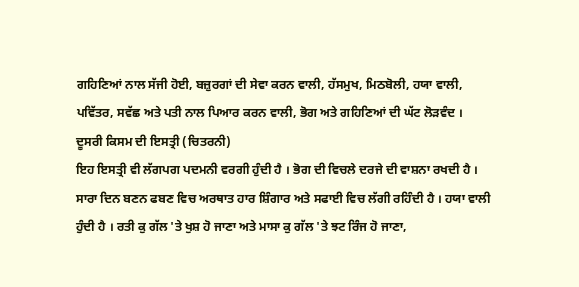ਗਹਿਣਿਆਂ ਨਾਲ ਸੱਜੀ ਹੋਈ, ਬਜ਼ੁਰਗਾਂ ਦੀ ਸੇਵਾ ਕਰਨ ਵਾਲੀ, ਹੱਸਮੁਖ, ਮਿਠਬੋਲੀ, ਹਯਾ ਵਾਲੀ, ਪਵਿੱਤਰ, ਸਵੱਛ ਅਤੇ ਪਤੀ ਨਾਲ ਪਿਆਰ ਕਰਨ ਵਾਲੀ, ਭੋਗ ਅਤੇ ਗਹਿਣਿਆਂ ਦੀ ਘੱਟ ਲੋੜਵੰਦ ।
ਦੂਸਰੀ ਕਿਸਮ ਦੀ ਇਸਤ੍ਰੀ (ਚਿਤਰਨੀ)
ਇਹ ਇਸਤ੍ਰੀ ਵੀ ਲੱਗਪਗ ਪਦਮਨੀ ਵਰਗੀ ਹੁੰਦੀ ਹੈ । ਭੋਗ ਦੀ ਵਿਚਲੇ ਦਰਜੇ ਦੀ ਵਾਸ਼ਨਾ ਰਖਦੀ ਹੈ । ਸਾਰਾ ਦਿਨ ਬਣਨ ਫਬਣ ਵਿਚ ਅਰਥਾਤ ਹਾਰ ਸ਼ਿੰਗਾਰ ਅਤੇ ਸਫਾਈ ਵਿਚ ਲੱਗੀ ਰਹਿੰਦੀ ਹੈ । ਹਯਾ ਵਾਲੀ ਹੁੰਦੀ ਹੈ । ਰਤੀ ਕੁ ਗੱਲ 'ਤੇ ਖੁਸ਼ ਹੋ ਜਾਣਾ ਅਤੇ ਮਾਸਾ ਕੁ ਗੱਲ 'ਤੇ ਝਟ ਰਿੰਜ ਹੋ ਜਾਣਾ,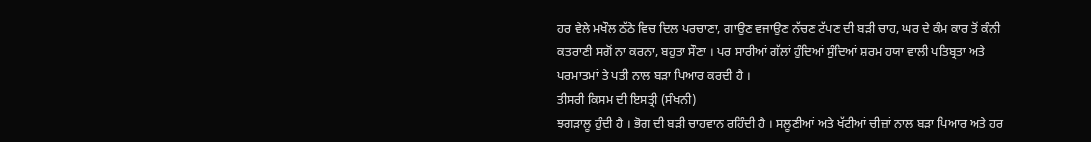ਹਰ ਵੇਲੇ ਮਖੌਲ ਠੱਠੇ ਵਿਚ ਦਿਲ ਪਰਚਾਣਾ, ਗਾਉਣ ਵਜਾਉਣ ਨੱਚਣ ਟੱਪਣ ਦੀ ਬੜੀ ਚਾਹ, ਘਰ ਦੇ ਕੰਮ ਕਾਰ ਤੋਂ ਕੰਨੀ ਕਤਰਾਣੀ ਸਗੋਂ ਨਾ ਕਰਨਾ, ਬਹੁਤਾ ਸੌਣਾ । ਪਰ ਸਾਰੀਆਂ ਗੱਲਾਂ ਹੁੰਦਿਆਂ ਸੁੰਦਿਆਂ ਸ਼ਰਮ ਹਯਾ ਵਾਲੀ ਪਤਿਬ੍ਰਤਾ ਅਤੇ ਪਰਮਾਤਮਾਂ ਤੇ ਪਤੀ ਨਾਲ ਬੜਾ ਪਿਆਰ ਕਰਦੀ ਹੈ ।
ਤੀਸਰੀ ਕਿਸਮ ਦੀ ਇਸਤ੍ਰੀ (ਸੰਖਨੀ)
ਝਗੜਾਲੂ ਹੁੰਦੀ ਹੈ । ਭੋਗ ਦੀ ਬੜੀ ਚਾਹਵਾਨ ਰਹਿੰਦੀ ਹੈ । ਸਲੂਣੀਆਂ ਅਤੇ ਖੱਟੀਆਂ ਚੀਜ਼ਾਂ ਨਾਲ ਬੜਾ ਪਿਆਰ ਅਤੇ ਹਰ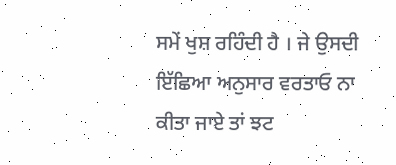ਸਮੇਂ ਖੁਸ਼ ਰਹਿੰਦੀ ਹੈ । ਜੇ ਉਸਦੀ ਇੱਛਿਆ ਅਨੁਸਾਰ ਵਰਤਾਓ ਨਾ ਕੀਤਾ ਜਾਏ ਤਾਂ ਝਟ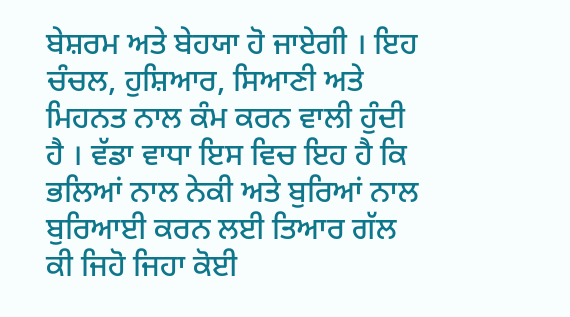ਬੇਸ਼ਰਮ ਅਤੇ ਬੇਹਯਾ ਹੋ ਜਾਏਗੀ । ਇਹ ਚੰਚਲ, ਹੁਸ਼ਿਆਰ, ਸਿਆਣੀ ਅਤੇ ਮਿਹਨਤ ਨਾਲ ਕੰਮ ਕਰਨ ਵਾਲੀ ਹੁੰਦੀ ਹੈ । ਵੱਡਾ ਵਾਧਾ ਇਸ ਵਿਚ ਇਹ ਹੈ ਕਿ ਭਲਿਆਂ ਨਾਲ ਨੇਕੀ ਅਤੇ ਬੁਰਿਆਂ ਨਾਲ ਬੁਰਿਆਈ ਕਰਨ ਲਈ ਤਿਆਰ ਗੱਲ ਕੀ ਜਿਹੋ ਜਿਹਾ ਕੋਈ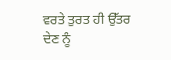ਵਰਤੇ ਤੁਰਤ ਹੀ ਉੱਤਰ ਦੇਣ ਨੂੰ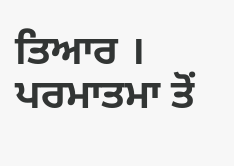ਤਿਆਰ । ਪਰਮਾਤਮਾ ਤੋਂ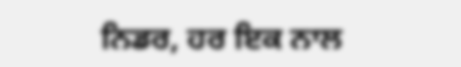ਨਿਡਰ, ਹਰ ਇਕ ਨਾਲ